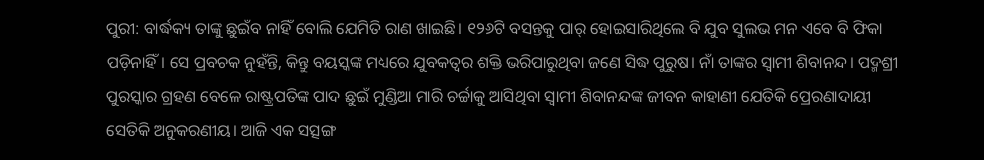ପୁରୀ: ବାର୍ଦ୍ଧକ୍ୟ ତାଙ୍କୁ ଛୁଇଁବ ନାହିଁ ବୋଲି ଯେମିତି ରାଣ ଖାଇଛି। ୧୨୬ଟି ବସନ୍ତକୁ ପାର୍ ହୋଇସାରିଥିଲେ ବି ଯୁବ ସୁଲଭ ମନ ଏବେ ବି ଫିକା ପଡ଼ିନାହିଁ। ସେ ପ୍ରବଚକ ନୁହଁନ୍ତି, କିନ୍ତୁ ବୟସ୍କଙ୍କ ମଧ୍ୟରେ ଯୁବକତ୍ବର ଶକ୍ତି ଭରିପାରୁଥିବା ଜଣେ ସିଦ୍ଧ ପୁରୁଷ। ନାଁ ତାଙ୍କର ସ୍ବାମୀ ଶିବାନନ୍ଦ। ପଦ୍ମଶ୍ରୀ ପୁରସ୍କାର ଗ୍ରହଣ ବେଳେ ରାଷ୍ଟ୍ରପତିଙ୍କ ପାଦ ଛୁଇଁ ମୁଣ୍ଡିଆ ମାରି ଚର୍ଚ୍ଚାକୁ ଆସିଥିବା ସ୍ବାମୀ ଶିବାନନ୍ଦଙ୍କ ଜୀବନ କାହାଣୀ ଯେତିକି ପ୍ରେରଣାଦାୟୀ ସେତିକି ଅନୁକରଣୀୟ। ଆଜି ଏକ ସତ୍ସଙ୍ଗ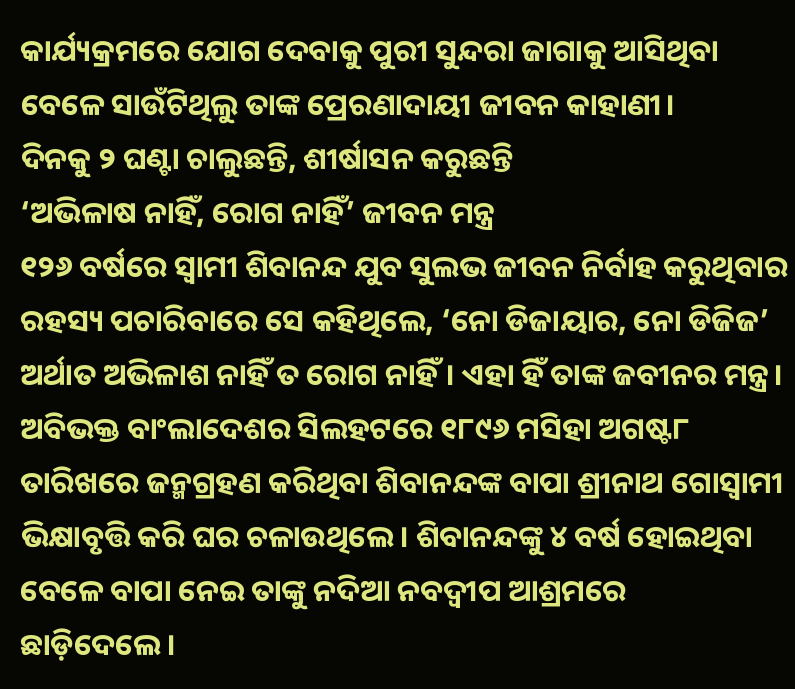କାର୍ଯ୍ୟକ୍ରମରେ ଯୋଗ ଦେବାକୁ ପୁରୀ ସୁନ୍ଦରା ଜାଗାକୁ ଆସିଥିବା ବେଳେ ସାଉଁଟିଥିଲୁ ତାଙ୍କ ପ୍ରେରଣାଦାୟୀ ଜୀବନ କାହାଣୀ।
ଦିନକୁ ୨ ଘଣ୍ଟା ଚାଲୁଛନ୍ତି, ଶୀର୍ଷାସନ କରୁଛନ୍ତି
‘ଅଭିଳାଷ ନାହିଁ, ରୋଗ ନାହିଁ’ ଜୀବନ ମନ୍ତ୍ର
୧୨୬ ବର୍ଷରେ ସ୍ବାମୀ ଶିବାନନ୍ଦ ଯୁବ ସୁଲଭ ଜୀବନ ନିର୍ବାହ କରୁଥିବାର ରହସ୍ୟ ପଚାରିବାରେ ସେ କହିଥିଲେ, ‘ନୋ ଡିଜାୟାର, ନୋ ଡିଜିଜ’ ଅର୍ଥାତ ଅଭିଳାଶ ନାହିଁ ତ ରୋଗ ନାହିଁ। ଏହା ହିଁ ତାଙ୍କ ଜବୀନର ମନ୍ତ୍ର। ଅବିଭକ୍ତ ବାଂଲାଦେଶର ସିଲହଟରେ ୧୮୯୬ ମସିହା ଅଗଷ୍ଟ୮ ତାରିଖରେ ଜନ୍ମଗ୍ରହଣ କରିଥିବା ଶିବାନନ୍ଦଙ୍କ ବାପା ଶ୍ରୀନାଥ ଗୋସ୍ବାମୀ ଭିକ୍ଷାବୃତ୍ତି କରି ଘର ଚଳାଉଥିଲେ। ଶିବାନନ୍ଦଙ୍କୁ ୪ ବର୍ଷ ହୋଇଥିବା ବେଳେ ବାପା ନେଇ ତାଙ୍କୁ ନଦିଆ ନବଦ୍ବୀପ ଆଶ୍ରମରେ ଛାଡ଼ିଦେଲେ।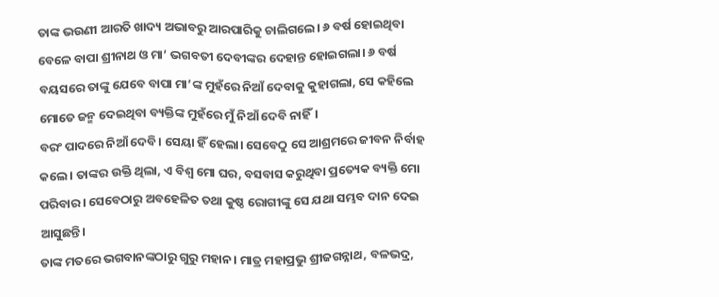ତାଙ୍କ ଭଉଣୀ ଆରତି ଖାଦ୍ୟ ଅଭାବରୁ ଆରପାରିକୁ ଚାଲିଗଲେ। ୬ ବର୍ଷ ହୋଇଥିବା ବେଳେ ବାପା ଶ୍ରୀନାଥ ଓ ମା’ ଭଗବତୀ ଦେବୀଙ୍କର ଦେହାନ୍ତ ହୋଇଗଲା। ୬ ବର୍ଷ ବୟସରେ ତାଙ୍କୁ ଯେବେ ବାପା ମା’ଙ୍କ ମୁହଁରେ ନିଆଁ ଦେବାକୁ କୁହାଗଲା, ସେ କହିଲେ ମୋତେ ଜନ୍ମ ଦେଇଥିବା ବ୍ୟକ୍ତିଙ୍କ ମୁହଁରେ ମୁଁ ନିଆଁ ଦେବି ନାହିଁ।
ବରଂ ପାଦରେ ନିଆଁ ଦେବି। ସେୟା ହିଁ ହେଲା। ସେବେଠୁ ସେ ଆଶ୍ରମରେ ଜୀବନ ନିର୍ବାହ କଲେ। ତାଙ୍କର ଉକ୍ତି ଥିଲା, ଏ ବିଶ୍ବ ମୋ ଘର, ବସବାସ କରୁଥିବା ପ୍ରତ୍ୟେକ ବ୍ୟକ୍ତି ମୋ ପରିବାର। ସେବେଠାରୁ ଅବହେଳିତ ତଥା କୁଷ୍ଠ ରୋଗୀଙ୍କୁ ସେ ଯଥା ସମ୍ଭବ ଦାନ ଦେଇ ଆସୁଛନ୍ତି।
ତାଙ୍କ ମତରେ ଭଗବାନଙ୍କଠାରୁ ଗୁରୁ ମହାନ। ମାତ୍ର ମହାପ୍ରଭୁ ଶ୍ରୀଜଗନ୍ନାଥ, ବଳଭଦ୍ର,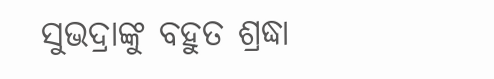ସୁଭଦ୍ରାଙ୍କୁ ବହୁତ ଶ୍ରଦ୍ଧା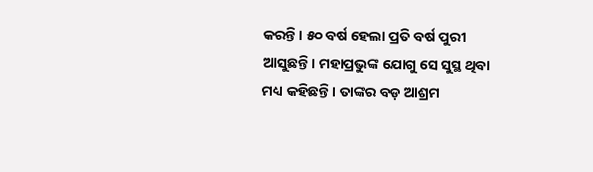କରନ୍ତି। ୫୦ ବର୍ଷ ହେଲା ପ୍ରତି ବର୍ଷ ପୁରୀ ଆସୁଛନ୍ତି। ମହାପ୍ରଭୁଙ୍କ ଯୋଗୁ ସେ ସୁସ୍ଥ ଥିବା ମଧ୍ୟ କହିଛନ୍ତି। ତାଙ୍କର ବଡ଼ ଆଶ୍ରମ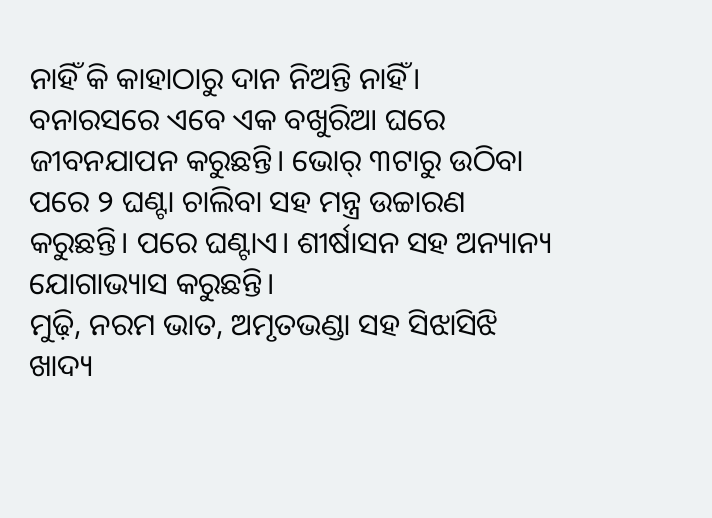ନାହିଁ କି କାହାଠାରୁ ଦାନ ନିଅନ୍ତି ନାହିଁ। ବନାରସରେ ଏବେ ଏକ ବଖୁରିଆ ଘରେ ଜୀବନଯାପନ କରୁଛନ୍ତି। ଭୋର୍ ୩ଟାରୁ ଉଠିବା ପରେ ୨ ଘଣ୍ଟା ଚାଲିବା ସହ ମନ୍ତ୍ର ଉଚ୍ଚାରଣ କରୁଛନ୍ତି। ପରେ ଘଣ୍ଟାଏ। ଶୀର୍ଷାସନ ସହ ଅନ୍ୟାନ୍ୟ ଯୋଗାଭ୍ୟାସ କରୁଛନ୍ତି।
ମୁଢ଼ି, ନରମ ଭାତ, ଅମୃତଭଣ୍ଡା ସହ ସିଝାସିଝି ଖାଦ୍ୟ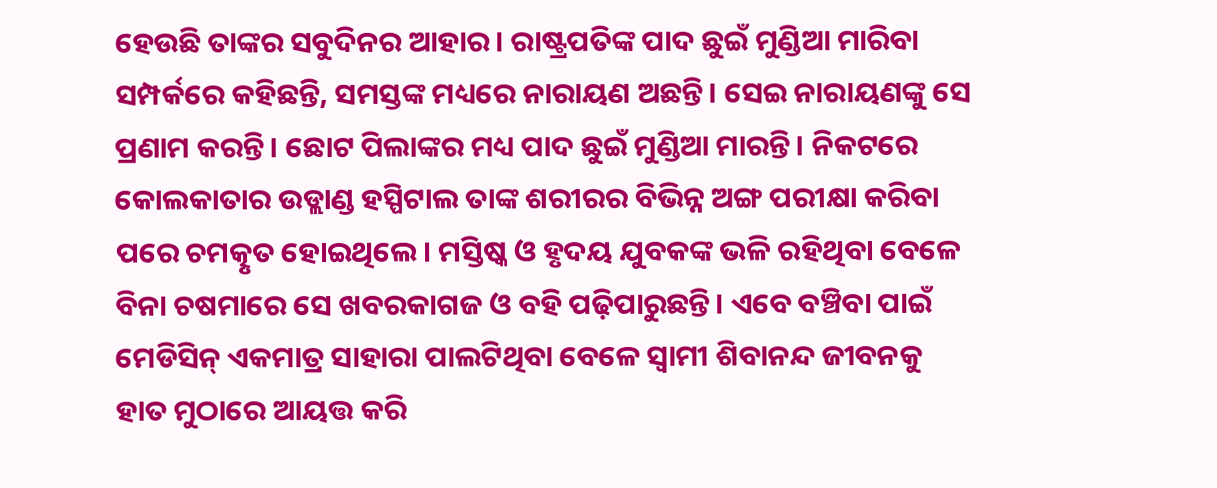ହେଉଛି ତାଙ୍କର ସବୁଦିନର ଆହାର। ରାଷ୍ଟ୍ରପତିଙ୍କ ପାଦ ଛୁଇଁ ମୁଣ୍ଡିଆ ମାରିବା ସମ୍ପର୍କରେ କହିଛନ୍ତି, ସମସ୍ତଙ୍କ ମଧ୍ୟରେ ନାରାୟଣ ଅଛନ୍ତି। ସେଇ ନାରାୟଣଙ୍କୁ ସେ ପ୍ରଣାମ କରନ୍ତି। ଛୋଟ ପିଲାଙ୍କର ମଧ୍ୟ ପାଦ ଛୁଇଁ ମୁଣ୍ଡିଆ ମାରନ୍ତି। ନିକଟରେ କୋଲକାତାର ଉଡ୍ଲାଣ୍ଡ ହସ୍ପିଟାଲ ତାଙ୍କ ଶରୀରର ବିଭିନ୍ନ ଅଙ୍ଗ ପରୀକ୍ଷା କରିବା ପରେ ଚମତ୍କୃତ ହୋଇଥିଲେ। ମସ୍ତିଷ୍କ ଓ ହୃଦୟ ଯୁବକଙ୍କ ଭଳି ରହିଥିବା ବେଳେ ବିନା ଚଷମାରେ ସେ ଖବରକାଗଜ ଓ ବହି ପଢ଼ିପାରୁଛନ୍ତି। ଏବେ ବଞ୍ଚିବା ପାଇଁ ମେଡିସିନ୍ ଏକମାତ୍ର ସାହାରା ପାଲଟିଥିବା ବେଳେ ସ୍ବାମୀ ଶିବାନନ୍ଦ ଜୀବନକୁ ହାତ ମୁଠାରେ ଆୟତ୍ତ କରି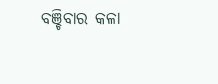ବଞ୍ଚିବାର କଳା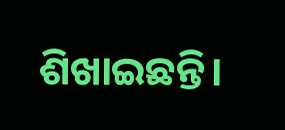ଶିଖାଇଛନ୍ତି।